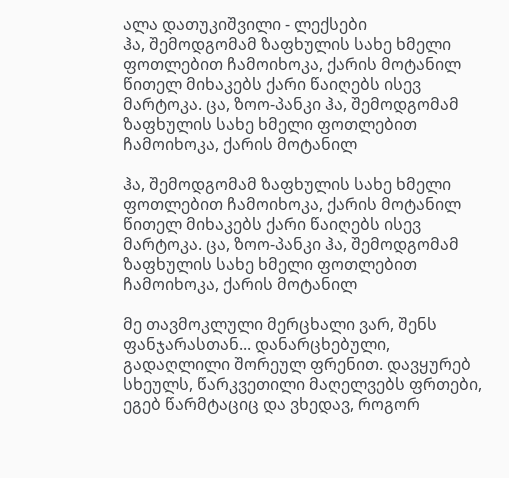ალა დათუკიშვილი - ლექსები
ჰა, შემოდგომამ ზაფხულის სახე ხმელი ფოთლებით ჩამოიხოკა, ქარის მოტანილ წითელ მიხაკებს ქარი წაიღებს ისევ მარტოკა. ცა, ზოო-პანკი ჰა, შემოდგომამ ზაფხულის სახე ხმელი ფოთლებით ჩამოიხოკა, ქარის მოტანილ

ჰა, შემოდგომამ ზაფხულის სახე ხმელი ფოთლებით ჩამოიხოკა, ქარის მოტანილ წითელ მიხაკებს ქარი წაიღებს ისევ მარტოკა. ცა, ზოო-პანკი ჰა, შემოდგომამ ზაფხულის სახე ხმელი ფოთლებით ჩამოიხოკა, ქარის მოტანილ

მე თავმოკლული მერცხალი ვარ, შენს ფანჯარასთან... დანარცხებული, გადაღლილი შორეულ ფრენით. დავყურებ სხეულს, წარკვეთილი მაღელვებს ფრთები, ეგებ წარმტაციც და ვხედავ, როგორ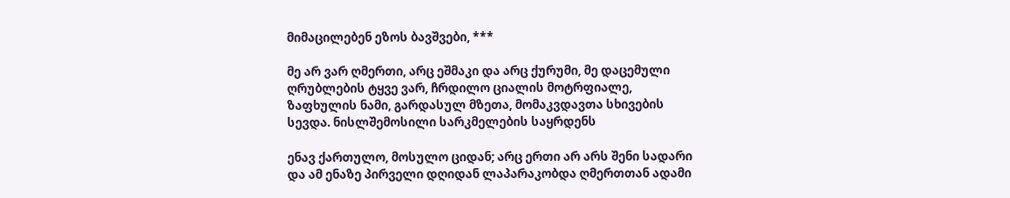მიმაცილებენ ეზოს ბავშვები, ***

მე არ ვარ ღმერთი, არც ეშმაკი და არც ქურუმი, მე დაცემული ღრუბლების ტყვე ვარ, ჩრდილო ციალის მოტრფიალე, ზაფხულის ნამი, გარდასულ მზეთა, მომაკვდავთა სხივების სევდა. ნისლშემოსილი სარკმელების საყრდენს

ენავ ქართულო, მოსულო ციდან; არც ერთი არ არს შენი სადარი და ამ ენაზე პირველი დღიდან ლაპარაკობდა ღმერთთან ადამი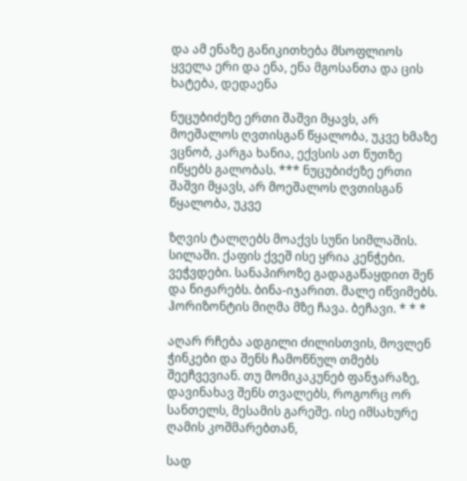და ამ ენაზე განიკითხება მსოფლიოს ყველა ერი და ენა, ენა მგოსანთა და ცის ხატება, დედაენა

ნუცუბიძეზე ერთი შაშვი მყავს, არ მოეშალოს ღვთისგან წყალობა, უკვე ხმაზე ვცნობ, კარგა ხანია, ექვსის ათ წუთზე იწყებს გალობას. *** ნუცუბიძეზე ერთი შაშვი მყავს, არ მოეშალოს ღვთისგან წყალობა, უკვე

ზღვის ტალღებს მოაქვს სუნი სიმლაშის. სილაში. ქაფის ქვეშ ისე ყრია კენჭები. ვეჭვდები. სანაპიროზე გადაგაწაყდით შენ და ნიჟარებს. ბინა-იჯარით. მალე იწვიმებს. ჰორიზონტის მიღმა მზე ჩავა. ბეჩავი. * * *

აღარ რჩება ადგილი ძილისთვის, მოვლენ ჭინკები და შენს ჩამოწნულ თმებს შეეჩვევიან. თუ მომიკაკუნებ ფანჯარაზე, დავინახავ შენს თვალებს, როგორც ორ სანთელს, მესამის გარეშე. ისე იმსახურე ღამის კოშმარებთან,

სად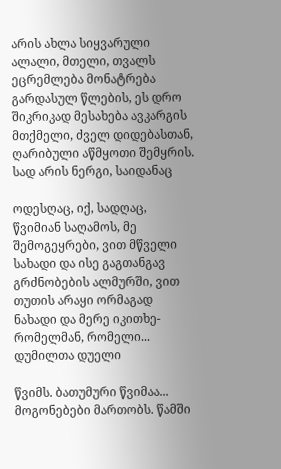არის ახლა სიყვარული ალალი, მთელი, თვალს ეცრემლება მონატრება გარდასულ წლების, ეს დრო შიკრიკად მესახება ავკარგის მთქმელი, ძველ დიდებასთან, ღარიბული აწმყოთი შემყრის. სად არის ნერგი, საიდანაც

ოდესღაც, იქ, სადღაც, წვიმიან საღამოს, მე შემოგეყრები, ვით მწველი სახადი და ისე გაგთანგავ გრძნობების ალმურში, ვით თუთის არაყი ორმაგად ნახადი და მერე იკითხე- რომელმან, რომელი... დუმილთა დუელი

წვიმს. ბათუმური წვიმაა... მოგონებები მართობს. წამში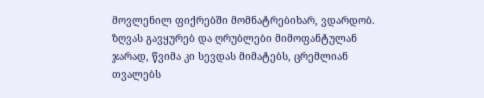მოვლენილ ფიქრებში მომნატრებიხარ, ვდარდობ. ზღვას გავყურებ და ღრუბლები მიმოფანტულან ჯარად, წვიმა კი სევდას მიმატებს, ცრემლიან თვალებს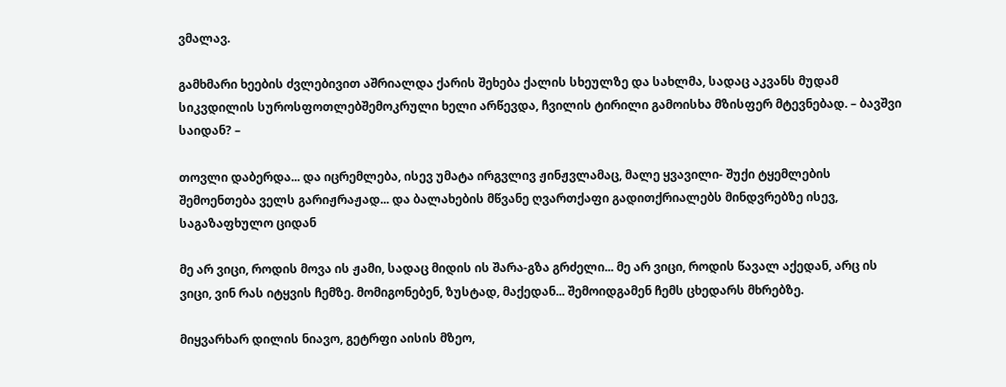ვმალავ.

გამხმარი ხეების ძვლებივით აშრიალდა ქარის შეხება ქალის სხეულზე და სახლმა, სადაც აკვანს მუდამ სიკვდილის სუროსფოთლებშემოკრული ხელი არწევდა, ჩვილის ტირილი გამოისხა მზისფერ მტევნებად. – ბავშვი საიდან? –

თოვლი დაბერდა... და იცრემლება, ისევ უმატა ირგვლივ ჟინჟვლამაც, მალე ყვავილი- შუქი ტყემლების შემოენთება ველს გარიჟრაჟად... და ბალახების მწვანე ღვართქაფი გადითქრიალებს მინდვრებზე ისევ, საგაზაფხულო ციდან

მე არ ვიცი, როდის მოვა ის ჟამი, სადაც მიდის ის შარა-გზა გრძელი... მე არ ვიცი, როდის წავალ აქედან, არც ის ვიცი, ვინ რას იტყვის ჩემზე. მომიგონებენ, ზუსტად, მაქედან... შემოიდგამენ ჩემს ცხედარს მხრებზე.

მიყვარხარ დილის ნიავო, გეტრფი აისის მზეო,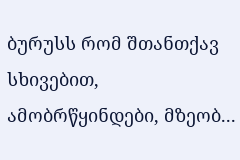ბურუსს რომ შთანთქავ სხივებით, ამობრწყინდები, მზეობ...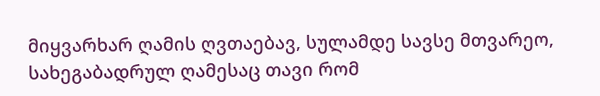მიყვარხარ ღამის ღვთაებავ, სულამდე სავსე მთვარეო, სახეგაბადრულ ღამესაც თავი რომ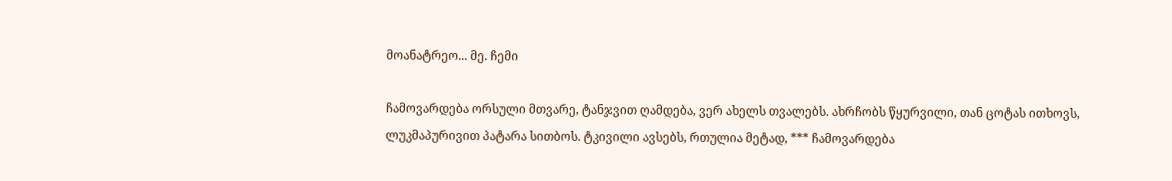მოანატრეო... მე. ჩემი

ჩამოვარდება ორსული მთვარე, ტანჯვით ღამდება, ვერ ახელს თვალებს. ახრჩობს წყურვილი, თან ცოტას ითხოვს, ლუკმაპურივით პატარა სითბოს. ტკივილი ავსებს, რთულია მეტად, *** ჩამოვარდება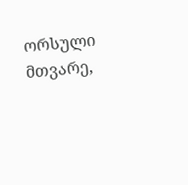ორსული მთვარე,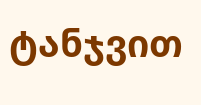ტანჯვით